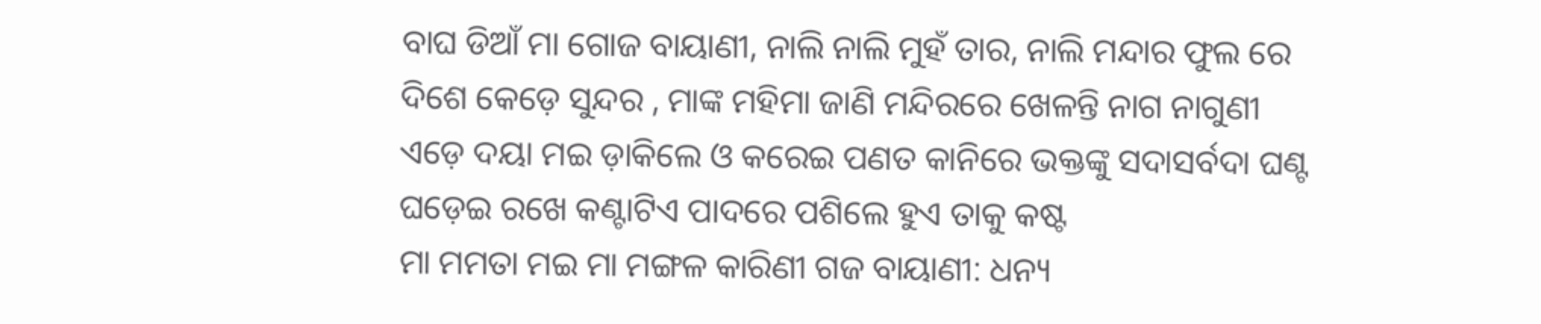ବାଘ ଡିଆଁ ମା ଗୋଜ ବାୟାଣୀ, ନାଲି ନାଲି ମୁହଁ ତାର, ନାଲି ମନ୍ଦାର ଫୁଲ ରେ ଦିଶେ କେଡ଼େ ସୁନ୍ଦର , ମାଙ୍କ ମହିମା ଜାଣି ମନ୍ଦିରରେ ଖେଳନ୍ତି ନାଗ ନାଗୁଣୀ ଏଡ଼େ ଦୟା ମଇ ଡ଼ାକିଲେ ଓ କରେଇ ପଣତ କାନିରେ ଭକ୍ତଙ୍କୁ ସଦାସର୍ବଦା ଘଣ୍ଟ ଘଡ଼େଇ ରଖେ କଣ୍ଟାଟିଏ ପାଦରେ ପଶିଲେ ହୁଏ ତାକୁ କଷ୍ଟ
ମା ମମତା ମଇ ମା ମଙ୍ଗଳ କାରିଣୀ ଗଜ ବାୟାଣୀ: ଧନ୍ୟ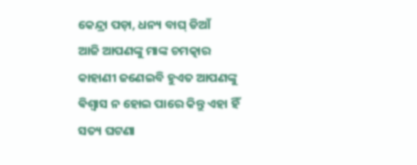କେନ୍ଦ୍ରା ପଡ଼ା, ଧନ୍ୟ ବାଘ୍ ଡିଆଁ
ଆଜି ଆପଣଙ୍କୁ ମାଙ୍କ ଚମତ୍କାର କାହାଣୀ ଜଣେଇବି ହୁଏତ ଆପଣଙ୍କୁ ଵିଶ୍ଵାସ ନ ହୋଇ ପାରେ କିନ୍ତୁ ଏହା ହିଁ ସତ୍ୟ ଘଟଣା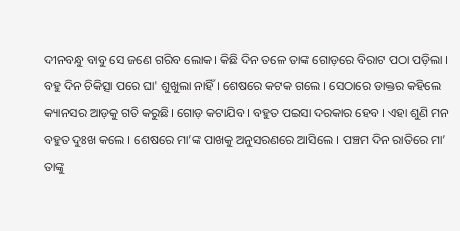ଦୀନବନ୍ଧୁ ବାବୁ ସେ ଜଣେ ଗରିବ ଲୋକ। କିଛି ଦିନ ତଳେ ତାଙ୍କ ଗୋଡ଼ରେ ବିରାଟ ପଠା ପଡ଼ିଲା । ବହୁ ଦିନ ଚିକିତ୍ସା ପରେ ଘା' ଶୁଖୁଲା ନାହିଁ । ଶେଷରେ କଟକ ଗଲେ । ସେଠାରେ ଡାକ୍ତର କହିଲେ କ୍ୟାନସର ଆଡ଼କୁ ଗତି କରୁଛି। ଗୋଡ଼ କଟାଯିବ । ବହୁତ ପଇସା ଦରକାର ହେବ । ଏହା ଶୁଣି ମନ ବହୁତ ଦୁଃଖ କଲେ । ଶେଷରେ ମା’ଙ୍କ ପାଖକୁ ଅନୁସରଣରେ ଆସିଲେ । ପଞ୍ଚମ ଦିନ ରାତିରେ ମା’ ତାଙ୍କୁ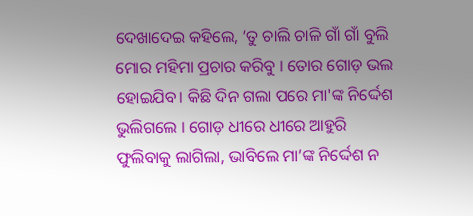ଦେଖାଦେଇ କହିଲେ, ‘ତୁ ଚାଲି ଚାଳି ଗାଁ ଗାଁ ବୁଲି ମୋର ମହିମା ପ୍ରଚାର କରିବୁ । ତୋର ଗୋଡ଼ ଭଲ ହୋଇଯିବ। କିଛି ଦିନ ଗଲା ପରେ ମା'ଙ୍କ ନିର୍ଦ୍ଦେଶ ଭୁଲିଗଲେ । ଗୋଡ଼ ଧୀରେ ଧୀରେ ଆହୁରି ଫୁଲିବାକୁ ଲାଗିଲା, ଭାବିଲେ ମା’ଙ୍କ ନିର୍ଦ୍ଦେଶ ନ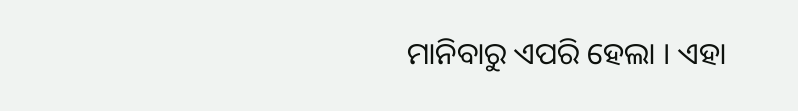ମାନିବାରୁ ଏପରି ହେଲା । ଏହା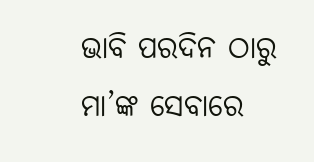ଭାବି ପରଦିନ ଠାରୁ ମା’ଙ୍କ ସେବାରେ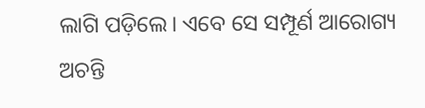ଲାଗି ପଡ଼ିଲେ। ଏବେ ସେ ସମ୍ପୂର୍ଣ ଆରୋଗ୍ୟ ଅଚନ୍ତି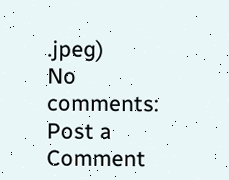.jpeg)
No comments:
Post a Comment